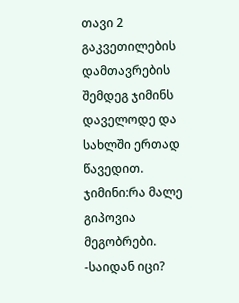თავი 2
გაკვეთილების დამთავრების შემდეგ ჯიმინს დაველოდე და სახლში ერთად წავედით.
ჯიმინი:რა მალე გიპოვია მეგობრები.
-საიდან იცი?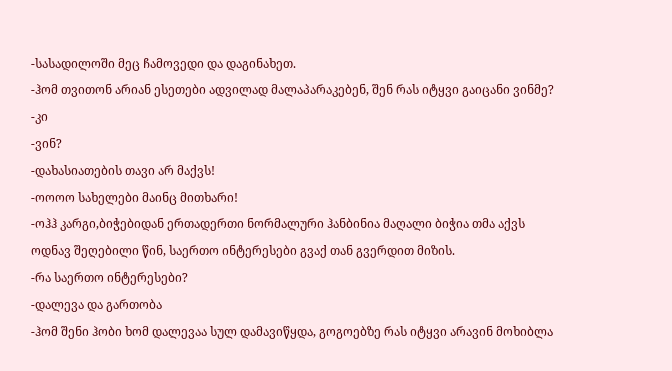-სასადილოში მეც ჩამოვედი და დაგინახეთ.
-ჰომ თვითონ არიან ესეთები ადვილად მალაპარაკებენ, შენ რას იტყვი გაიცანი ვინმე?
-კი
-ვინ?
-დახასიათების თავი არ მაქვს!
-ოოოო სახელები მაინც მითხარი!
-ოჰჰ კარგი,ბიჭებიდან ერთადერთი ნორმალური ჰანბინია მაღალი ბიჭია თმა აქვს ოდნავ შეღებილი წინ, საერთო ინტერესები გვაქ თან გვერდით მიზის.
-რა საერთო ინტერესები?
-დალევა და გართობა
-ჰომ შენი ჰობი ხომ დალევაა სულ დამავიწყდა, გოგოებზე რას იტყვი არავინ მოხიბლა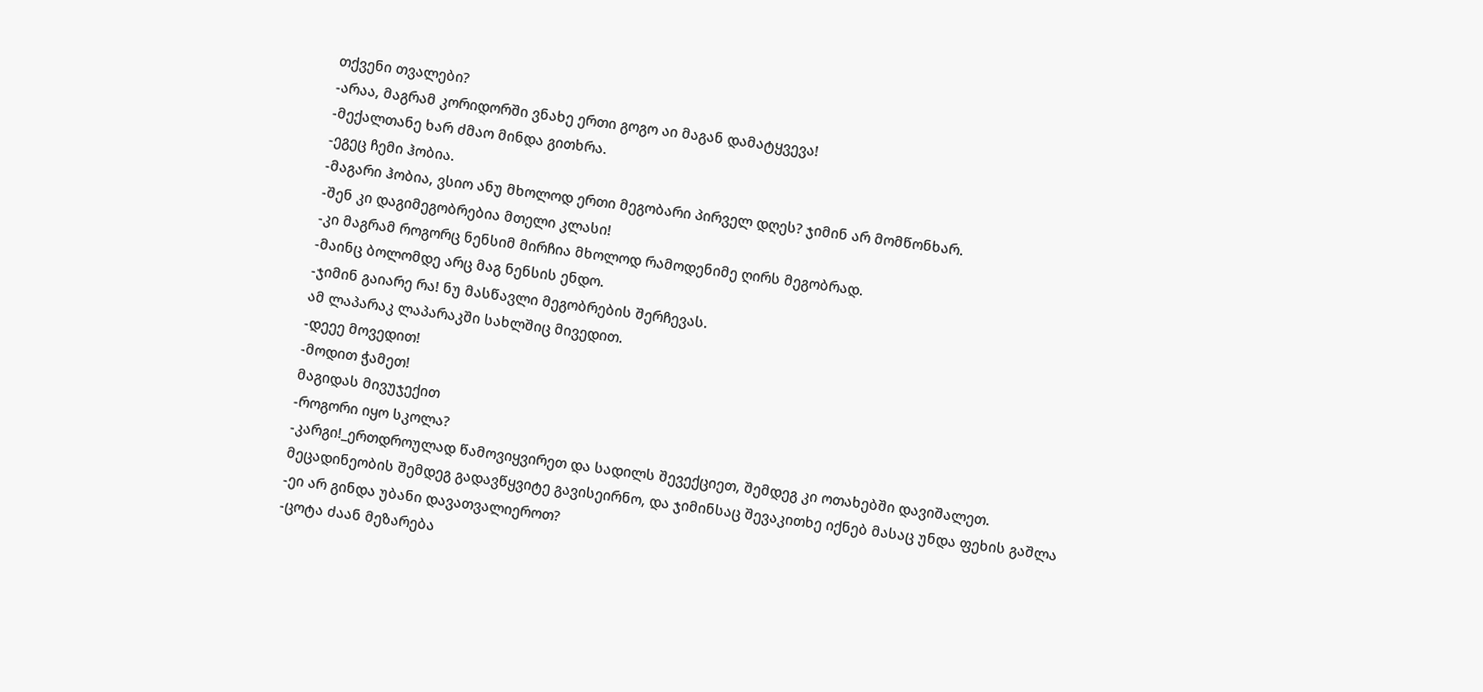თქვენი თვალები?
-არაა, მაგრამ კორიდორში ვნახე ერთი გოგო აი მაგან დამატყვევა!
-მექალთანე ხარ ძმაო მინდა გითხრა.
-ეგეც ჩემი ჰობია.
-მაგარი ჰობია, ვსიო ანუ მხოლოდ ერთი მეგობარი პირველ დღეს? ჯიმინ არ მომწონხარ.
-შენ კი დაგიმეგობრებია მთელი კლასი!
-კი მაგრამ როგორც ნენსიმ მირჩია მხოლოდ რამოდენიმე ღირს მეგობრად.
-მაინც ბოლომდე არც მაგ ნენსის ენდო.
-ჯიმინ გაიარე რა! ნუ მასწავლი მეგობრების შერჩევას.
ამ ლაპარაკ ლაპარაკში სახლშიც მივედით.
-დეეე მოვედით!
-მოდით ჭამეთ!
მაგიდას მივუჯექით
-როგორი იყო სკოლა?
-კარგი!_ერთდროულად წამოვიყვირეთ და სადილს შევექციეთ, შემდეგ კი ოთახებში დავიშალეთ.
მეცადინეობის შემდეგ გადავწყვიტე გავისეირნო, და ჯიმინსაც შევაკითხე იქნებ მასაც უნდა ფეხის გაშლა
-ეი არ გინდა უბანი დავათვალიეროთ?
-ცოტა ძაან მეზარება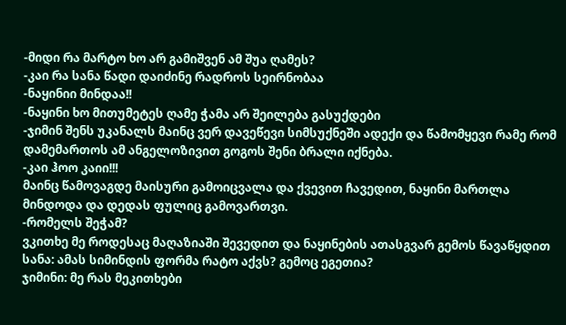-მიდი რა მარტო ხო არ გამიშვენ ამ შუა ღამეს?
-კაი რა სანა წადი დაიძინე რადროს სეირნობაა
-ნაყინიი მინდაა!!
-ნაყინი ხო მითუმეტეს ღამე ჭამა არ შეილება გასუქდები
-ჯიმინ შენს უკანალს მაინც ვერ დავეწევი სიმსუქნეში ადექი და წამომყევი რამე რომ დამემართოს ამ ანგელოზივით გოგოს შენი ბრალი იქნება.
-კაი ჰოო კაიი!!!
მაინც წამოვაგდე მაისური გამოიცვალა და ქვევით ჩავედით, ნაყინი მართლა მინდოდა და დედას ფულიც გამოვართვი.
-რომელს შეჭამ?
ვკითხე მე როდესაც მაღაზიაში შევედით და ნაყინების ათასგვარ გემოს წავაწყდით
სანა: ამას სიმინდის ფორმა რატო აქვს? გემოც ეგეთია?
ჯიმინი: მე რას მეკითხები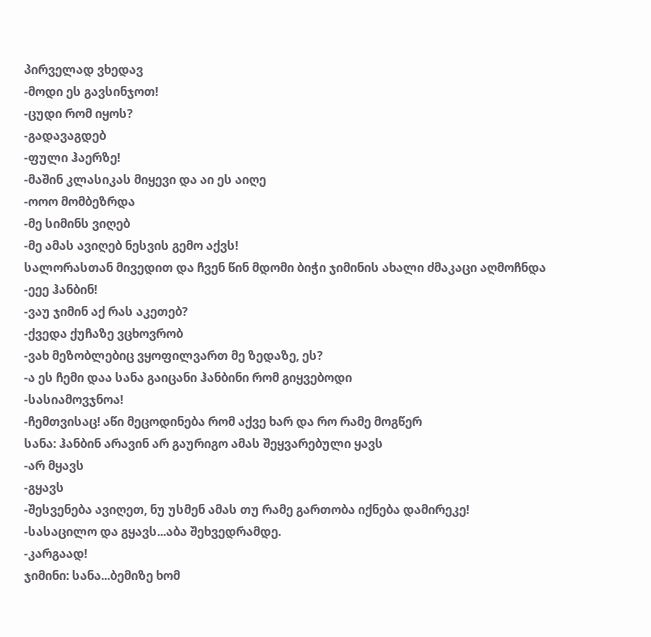პირველად ვხედავ
-მოდი ეს გავსინჯოთ!
-ცუდი რომ იყოს?
-გადავაგდებ
-ფული ჰაერზე!
-მაშინ კლასიკას მიყევი და აი ეს აიღე
-ოოო მომბეზრდა
-მე სიმინს ვიღებ
-მე ამას ავიღებ ნესვის გემო აქვს!
სალორასთან მივედით და ჩვენ წინ მდომი ბიჭი ჯიმინის ახალი ძმაკაცი აღმოჩნდა
-ეეე ჰანბინ!
-ვაუ ჯიმინ აქ რას აკეთებ?
-ქვედა ქუჩაზე ვცხოვრობ
-ვახ მეზობლებიც ვყოფილვართ მე ზედაზე, ეს?
-ა ეს ჩემი დაა სანა გაიცანი ჰანბინი რომ გიყვებოდი
-სასიამოვჯნოა!
-ჩემთვისაც! აწი მეცოდინება რომ აქვე ხარ და რო რამე მოგწერ
სანა: ჰანბინ არავინ არ გაურიგო ამას შეყვარებული ყავს
-არ მყავს
-გყავს
-შესვენება ავიღეთ, ნუ უსმენ ამას თუ რამე გართობა იქნება დამირეკე!
-სასაცილო და გყავს...აბა შეხვედრამდე.
-კარგაად!
ჯიმინი: სანა...ბემიზე ხომ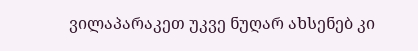ვილაპარაკეთ უკვე ნუღარ ახსენებ კი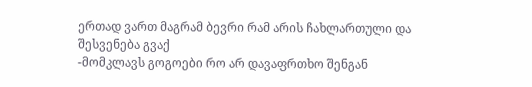ერთად ვართ მაგრამ ბევრი რამ არის ჩახლართული და
შესვენება გვაქ
-მომკლავს გოგოები რო არ დავაფრთხო შენგან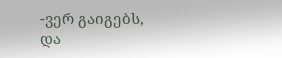-ვერ გაიგებს, და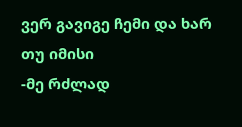ვერ გავიგე ჩემი და ხარ თუ იმისი
-მე რძლად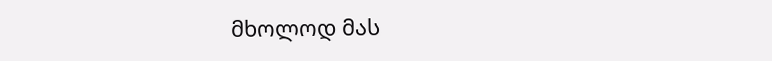მხოლოდ მას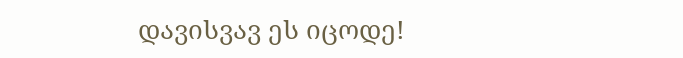დავისვავ ეს იცოდე!